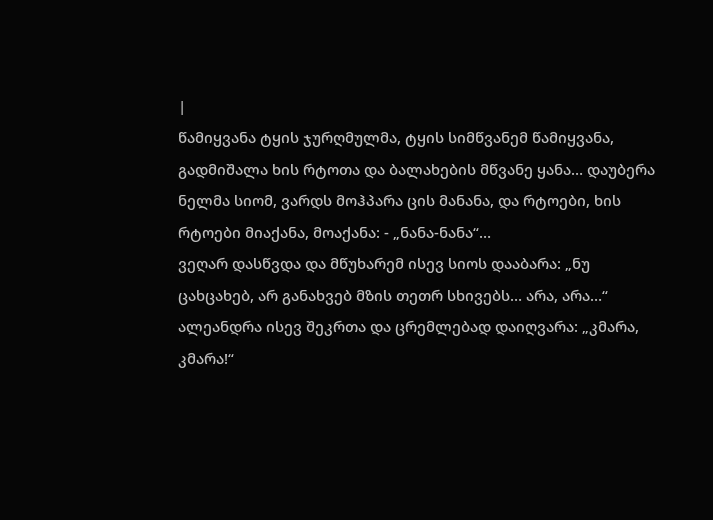|
წამიყვანა ტყის ჯურღმულმა, ტყის სიმწვანემ წამიყვანა, გადმიშალა ხის რტოთა და ბალახების მწვანე ყანა… დაუბერა ნელმა სიომ, ვარდს მოჰპარა ცის მანანა, და რტოები, ხის რტოები მიაქანა, მოაქანა: - „ნანა-ნანა“…
ვეღარ დასწვდა და მწუხარემ ისევ სიოს დააბარა: „ნუ ცახცახებ, არ განახვებ მზის თეთრ სხივებს… არა, არა…“ ალეანდრა ისევ შეკრთა და ცრემლებად დაიღვარა: „კმარა, კმარა!“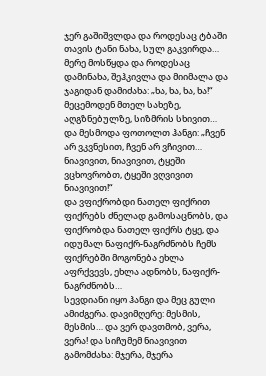ჯერ გაშიშვლდა და როდესაც ტბაში თავის ტანი ნახა, სულ გაკვირდა… მერე მოსწყდა და როდესაც დამინახა, შეჰკივლა და მიიმალა და ჯაგიდან დამიძახა: „ხა, ხა, ხა, ხა!“
მეცემოდენ მთელ სახეზე, აღგზნებულზე, სიზმრის სხივით… და მესმოდა ფოთოლთ ჰანგი: „ჩვენ არ ვკვნესით, ჩვენ არ ვჩივით… ნიავივით, ნიავივით, ტყეში ვცხოვრობთ, ტყეში ვღვივით ნიავივით!“
და ვფიქრობდი ნათელ ფიქრით ფიქრებს ძნელად გამოსაცნობს, და ფიქრობდა ნათელ ფიქრს ტყე, და იდუმალ ნაფიქრ-ნაგრძნობს ჩემს ფიქრებში მოგონება ეხლა აფრქვევს, ეხლა ადნობს, ნაფიქრ-ნაგრძნობს…
სევდიანი იყო ჰანგი და მეც გული ამიძგერა. დავიმღერე: მესმის, მესმის… და ვერ დავთმობ, ვერა, ვერა! და სიჩუმემ ნიავივით გამომძახა: მჯერა, მჯერა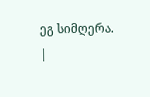ეგ სიმღერა. |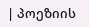| პოეზიის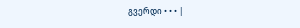გვერდი • • • |